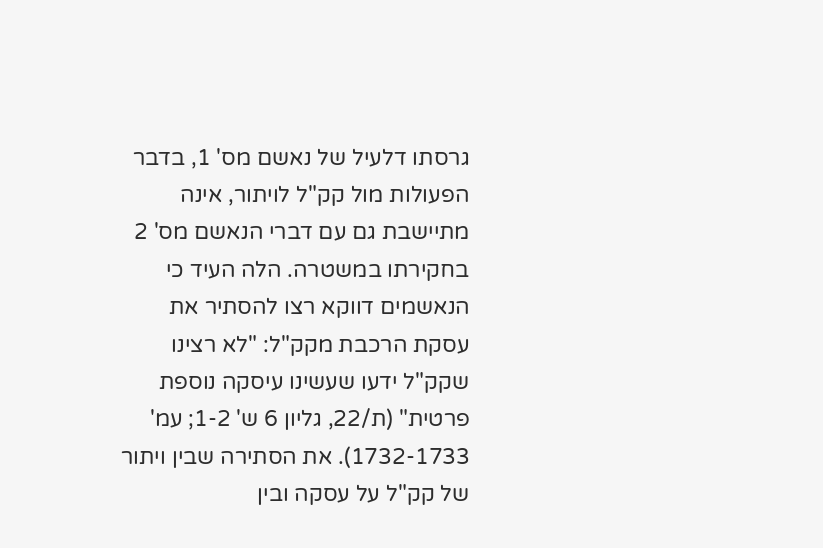גרסתו דלעיל של נאשם מס' 1, בדבר הפעולות מול קק"ל לויתור, אינה מתיישבת גם עם דברי הנאשם מס' 2 בחקירתו במשטרה. הלה העיד כי הנאשמים דווקא רצו להסתיר את עסקת הרכבת מקק"ל: "לא רצינו שקק"ל ידעו שעשינו עיסקה נוספת פרטית" (ת/22, גליון 6 ש' 1-2; עמ' 1732-1733). את הסתירה שבין ויתור של קק"ל על עסקה ובין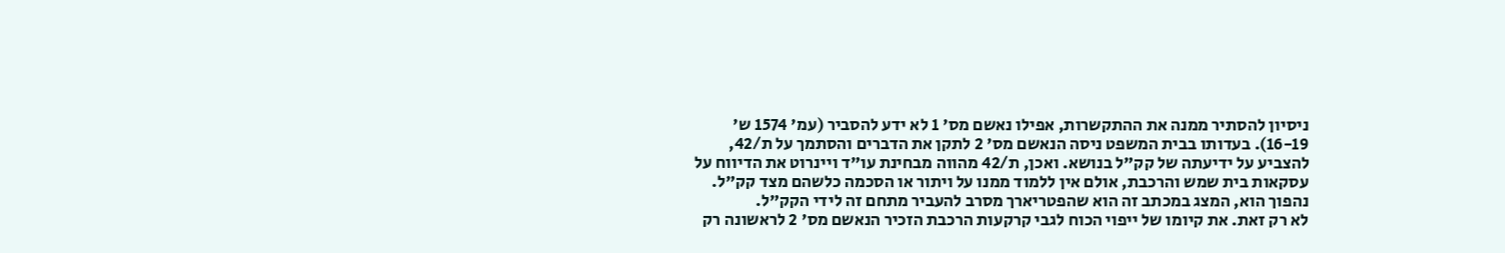ניסיון להסתיר ממנה את ההתקשרות, אפילו נאשם מס' 1 לא ידע להסביר (עמ' 1574 ש' 16-19). בעדותו בבית המשפט ניסה הנאשם מס' 2 לתקן את הדברים והסתמך על ת/42, להצביע על ידיעתה של קק"ל בנושא. ואכן, ת/42 מהווה מבחינת עו"ד ויינרוט את הדיווח על עסקאות בית שמש והרכבת, אולם אין ללמוד ממנו על ויתור או הסכמה כלשהם מצד קק"ל. נהפוך הוא, המצג במכתב זה הוא שהפטריארך מסרב להעביר מתחם זה לידי הקק"ל.
לא רק זאת. את קיומו של ייפוי הכוח לגבי קרקעות הרכבת הזכיר הנאשם מס' 2 לראשונה רק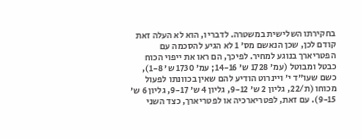בחקירתו השלישית במשטרה. לדבריו, הוא לא העלה זאת קודם לכן, שכן הנאשם מס' 1 לא הגיע להסכמה עם הפטריארך בנוגע למחיר. לפיכך, הם ראו את ייפוי הכוח כבטל ומבוטל (עמ' 1728 ש' 14-16; עמ' 1730 ש' 1-8), כשם שעו"ד י' ויינרוט הודיע להם שאין בכוונתו לפעול מכוחו (ת/22, גליון 2 ש' 9-12, גליון 4 ש' 9-17, גליון 6 ש' 9-15). עם זאת, לפטריארכיה או לפטריארך, כצד השני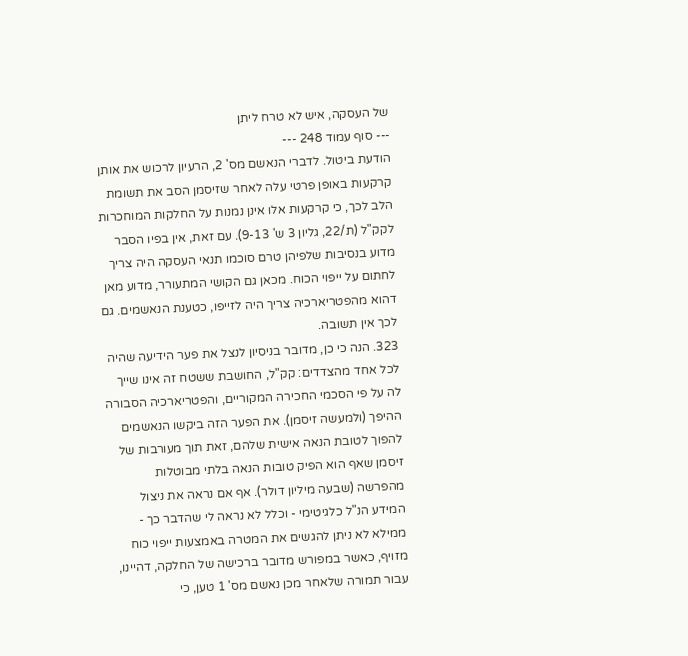של העסקה, איש לא טרח ליתן
--- סוף עמוד 248 ---
הודעת ביטול. לדברי הנאשם מס' 2, הרעיון לרכוש את אותן קרקעות באופן פרטי עלה לאחר שזיסמן הסב את תשומת הלב לכך, כי קרקעות אלו אינן נמנות על החלקות המוחכרות לקק"ל (ת/22, גליון 3 ש' 9-13). עם זאת, אין בפיו הסבר מדוע בנסיבות שלפיהן טרם סוכמו תנאי העסקה היה צריך לחתום על ייפוי הכוח. מכאן גם הקושי המתעורר, מדוע מאן דהוא מהפטריארכיה צריך היה לזייפו, כטענת הנאשמים. גם לכך אין תשובה.
323. הנה כי כן, מדובר בניסיון לנצל את פער הידיעה שהיה לכל אחד מהצדדים: קק"ל, החושבת ששטח זה אינו שייך לה על פי הסכמי החכירה המקוריים, והפטריארכיה הסבורה ההיפך (ולמעשה זיסמן). את הפער הזה ביקשו הנאשמים להפוך לטובת הנאה אישית שלהם, זאת תוך מעורבות של זיסמן שאף הוא הפיק טובות הנאה בלתי מבוטלות מהפרשה (שבעה מיליון דולר). אף אם נראה את ניצול המידע הנ"ל כלגיטימי - וכלל לא נראה לי שהדבר כך - ממילא לא ניתן להגשים את המטרה באמצעות ייפוי כוח מזויף, כאשר במפורש מדובר ברכישה של החלקה, דהיינו, עבור תמורה שלאחר מכן נאשם מס' 1 טען, כי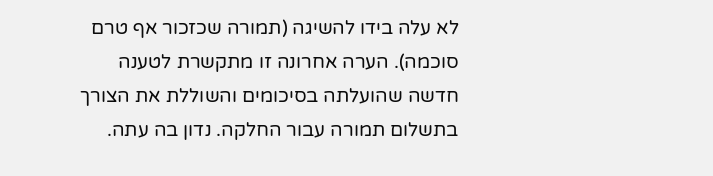לא עלה בידו להשיגה (תמורה שכזכור אף טרם סוכמה). הערה אחרונה זו מתקשרת לטענה חדשה שהועלתה בסיכומים והשוללת את הצורך בתשלום תמורה עבור החלקה. נדון בה עתה.